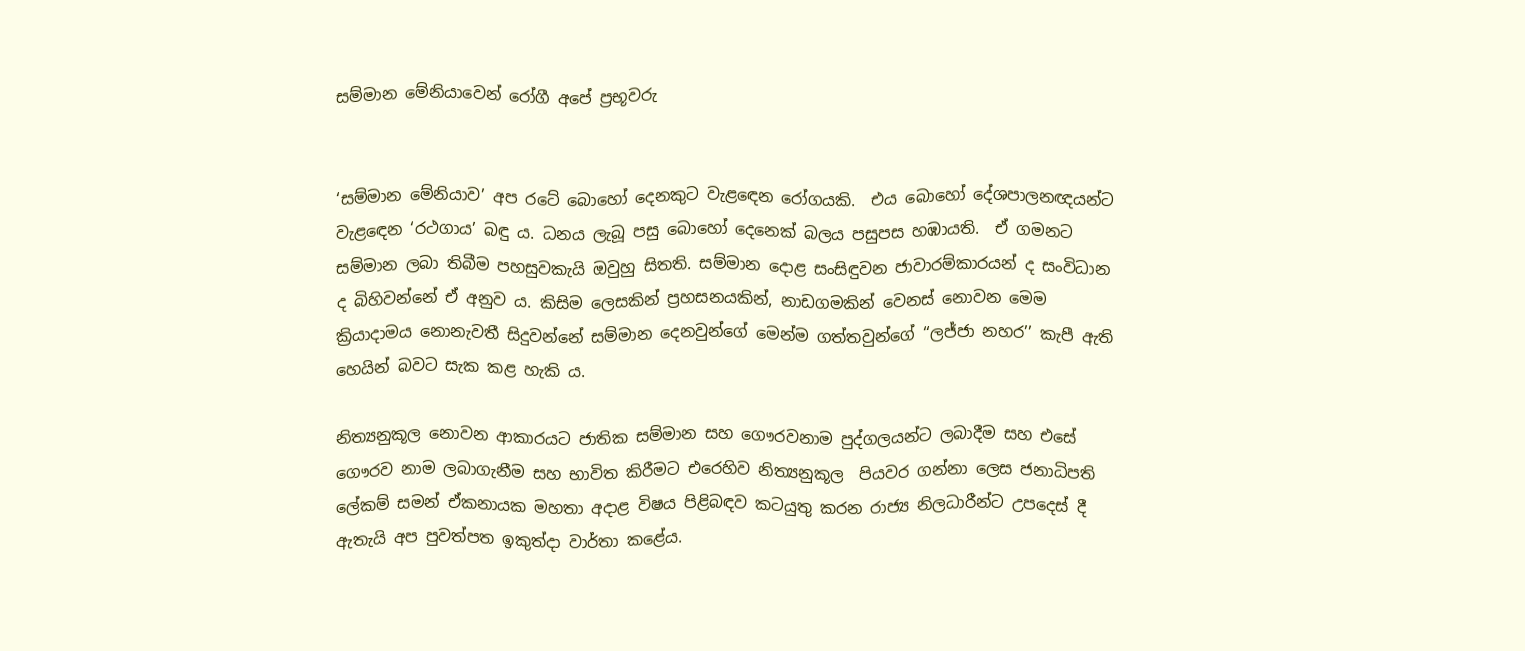සම්මාන මේනියාවෙන් රෝගී අපේ ප්‍රභූවරු


‘සම්මාන මේනියාව’ අප රටේ බොහෝ දෙනකුට වැළඳෙන රෝගයකි.  එය බොහෝ දේශපාලනඥයන්ට වැළඳෙන ‘රථගාය’ බඳු ය. ධනය ලැබූ පසු බොහෝ දෙනෙක් බලය පසුපස හඹායති.  ඒ ගමනට සම්මාන ලබා තිබීම පහසුවකැයි ඔවුහු සිතති. සම්මාන දොළ සංසිඳුවන ජාවාරම්කාරයන් ද සංවිධාන ද බිහිවන්නේ ඒ අනුව ය. කිසිම ලෙසකින් ප්‍රහසනයකින්, නාඩගමකින් වෙනස් නොවන මෙම ක්‍රියාදාමය නොනැවතී සිදුවන්නේ සම්මාන දෙනවුන්ගේ මෙන්ම ගත්තවුන්ගේ ‘‘ලජ්ජා නහර’’ කැපී ඇති හෙයින් බවට සැක කළ හැකි ය.

නිත්‍යනුකූල නොවන ආකාරයට ජාතික සම්මාන සහ ගෞරවනාම පුද්ගලයන්ට ලබාදීම සහ එසේ ගෞරව නාම ලබාගැනීම සහ භාවිත කිරීමට එරෙහිව නිත්‍යනුකූල  පියවර ගන්නා ලෙස ජනාධිපති ලේකම් සමන් ඒකනායක මහතා අදාළ විෂය පිළිබඳව කටයුතු කරන රාජ්‍ය නිලධාරීන්ට උපදෙස් දී ඇතැයි අප පුවත්පත ඉකුත්දා වාර්තා කළේය.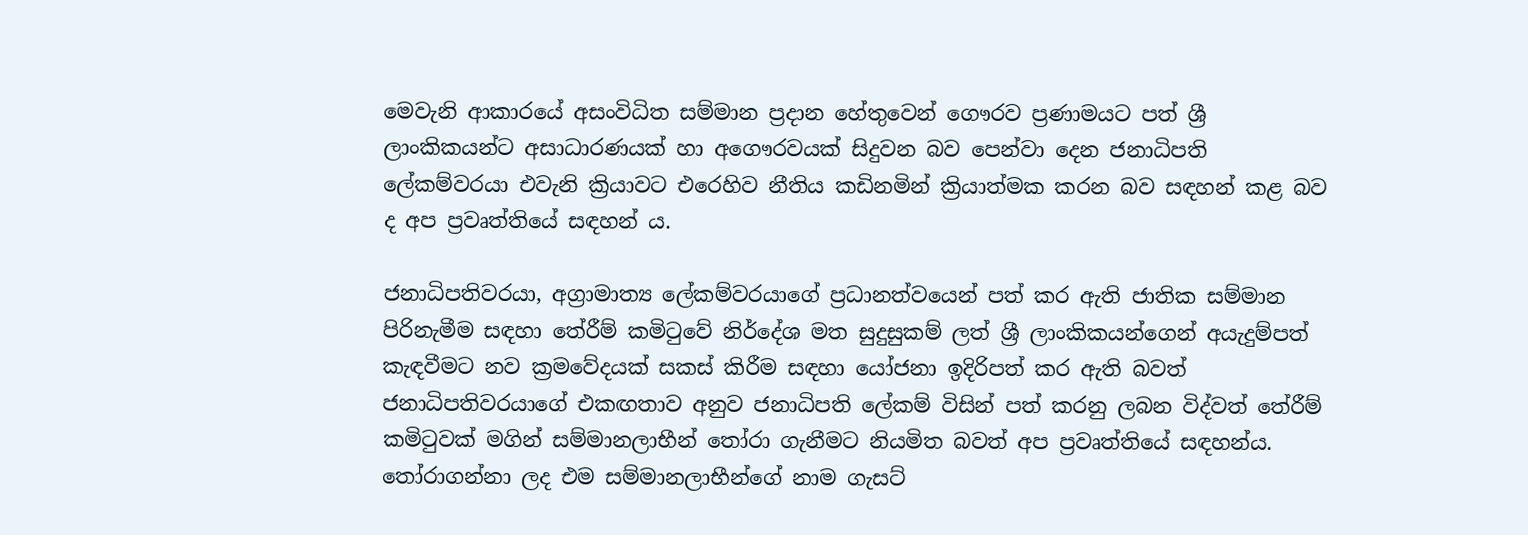මෙවැනි ආකාරයේ අසංවිධිත සම්මාන ප්‍රදාන හේතුවෙන් ගෞරව ප්‍රණාමයට පත් ශ්‍රී ලාංකිකයන්ට අසාධාරණයක් හා අගෞරවයක් සිදුවන බව පෙන්වා දෙන ජනාධිපති ලේකම්වරයා එවැනි ක්‍රියාවට එරෙහිව නීතිය කඩිනමින් ක්‍රියාත්මක කරන බව සඳහන් කළ බව ද අප ප්‍රවෘත්තියේ සඳහන් ය.

ජනාධිපතිවරයා, අග්‍රාමාත්‍ය ලේකම්වරයාගේ ප්‍රධානත්වයෙන් පත් කර ඇති ජාතික සම්මාන පිරිනැමීම සඳහා තේරීම් කමිටුවේ නිර්දේශ මත සුදුසුකම් ලත් ශ්‍රී ලාංකිකයන්ගෙන් අයැදුම්පත් කැඳවීමට නව ක්‍රමවේදයක් සකස් කිරීම සඳහා යෝජනා ඉදිරිපත් කර ඇති බවත් ජනාධිපතිවරයාගේ එකඟතාව අනුව ජනාධිපති ලේකම් විසින් පත් කරනු ලබන විද්වත් තේරීම් කමිටුවක් මගින් සම්මානලාභීන් තෝරා ගැනීමට නියමිත බවත් අප ප්‍රවෘත්තියේ සඳහන්ය. තෝරාගන්නා ලද එම සම්මානලාභීන්ගේ නාම ගැසට්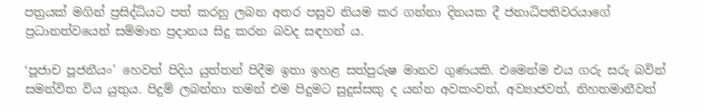පත්‍රයක් මගින් ප්‍රසිද්ධියට පත් කරනු ලබන අතර පසුව නියම කර ගන්නා දිනයක දී ජනාධිපතිවරයාගේ ප්‍රධානත්වයෙන් සම්මාන ප්‍රදානය සිදු කරන බවද සඳහන් ය.

‘පූජාච පූජනීයං’ හෙවත් පිදිය යුත්තන් පිදීම ඉතා ඉහළ සත්පුරුෂ මානව ගුණයකි. එමෙන්ම එය ගරු සරු බවින් සමන්විත විය යුතුය. පිදුම් ලබන්නා තමන් එම පිදුමට සුදුස්සකු ද යන්න අවකංවත්, අව්‍යාජවත්, නිහතමානීවත්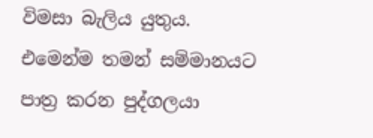විමසා බැලිය යුතුය. එමෙන්ම තමන් සම්මානයට පාත්‍ර කරන පුද්ගලයා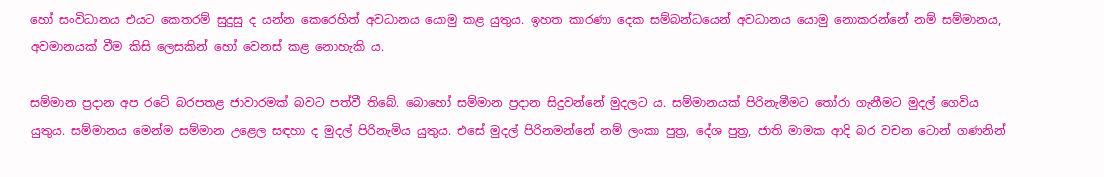හෝ සංවිධානය එයට කෙතරම් සුදුසු ද යන්න කෙරෙහිත් අවධානය යොමු කළ යුතුය. ඉහත කාරණා දෙක සම්බන්ධයෙන් අවධානය යොමු නොකරන්නේ නම් සම්මානය, අවමානයක් වීම කිසි ලෙසකින් හෝ වෙනස් කළ නොහැකි ය.

සම්මාන ප්‍රදාන අප රටේ බරපතළ ජාවාරමක් බවට පත්වී තිබේ. බොහෝ සම්මාන ප්‍රදාන සිදුවන්නේ මුදලට ය. සම්මානයක් පිරිනැමීමට තෝරා ගැනීමට මුදල් ගෙවිය යුතුය. සම්මානය මෙන්ම සම්මාන උළෙල සඳහා ද මුදල් පිරිනැමිය යුතුය. එසේ මුදල් පිරිනමන්නේ නම් ලංකා පුත්‍ර, දේශ පුත්‍ර, ජාති මාමක ආදි බර වචන ටොන් ගණනින්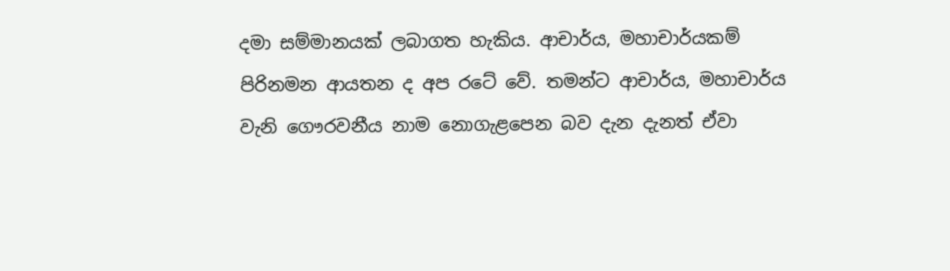දමා සම්මානයක් ලබාගත හැකිය. ආචාර්ය, මහාචාර්යකම් පිරිනමන ආයතන ද අප රටේ වේ. තමන්ට ආචාර්ය, මහාචාර්ය වැනි ගෞරවනීය නාම නොගැළපෙන බව දැන දැනත් ඒවා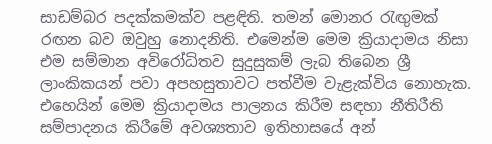සාඩම්බර පදක්කමක්ව පළඳිති. තමන් මොනර රැඟුමක් රඟන බව ඔවුහු නොදනිති. එමෙන්ම මෙම ක්‍රියාදාමය නිසා එම සම්මාන අවිරෝධිතව සුදුසුකම් ලැබ තිබෙන ශ්‍රී ලාංකිකයන් පවා අපහසුතාවට පත්වීම වැළැක්විය නොහැක. එහෙයින් මෙම ක්‍රියාදාමය පාලනය කිරීම සඳහා නීතිරීති සම්පාදනය කිරීමේ අවශ්‍යතාව ඉතිහාසයේ අන්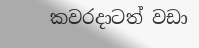කවරදාටත් වඩා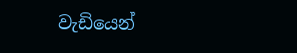වැඩියෙන්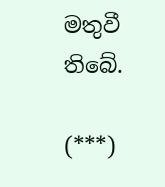මතුවී තිබේ.

(***)